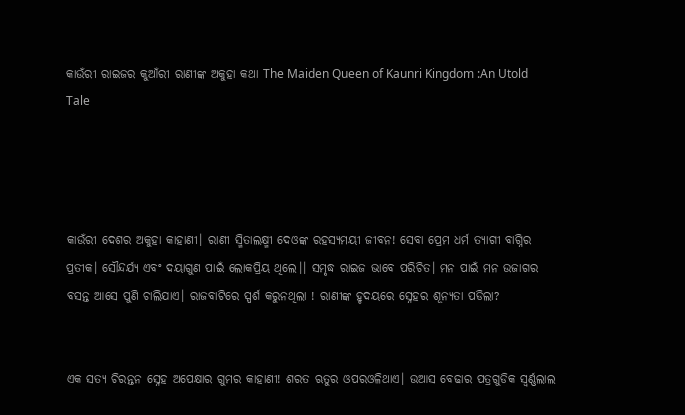କାଉଁରୀ ରାଇଜର କୁଆଁରୀ ରାଣୀଙ୍କ ଅକୁହା କଥା The Maiden Queen of Kaunri Kingdom :An Utold Tale




କାଉଁରୀ ଦେଶର ଅକୁହା କାହାଣୀ। ରାଣୀ ସ୍ମିତାଲକ୍ଷ୍ମୀ ଦେଓଙ୍କ ରହସ୍ୟମୟୀ ଜୀବନ! ସେବା ପ୍ରେମ ଧର୍ମ ତ୍ୟାଗୀ ବାଗ୍ନିର ପ୍ରତୀକ। ସୌନ୍ଦର୍ଯ୍ୟ ଏବଂ ଦୟାଗୁଣ ପାଇଁ ଲୋକପ୍ରିୟ ଥିଲେ।। ସମୃଦ୍ଧ ରାଇଜ ଭାବେ ପରିଚିତ। ମନ ପାଇଁ ମନ ଉଜାଗର ବସନ୍ତ ଆସେ ପୁଣି ଚାଲିଯାଏ। ରାଜବାଟିରେ ସ୍ପର୍ଶ କରୁନଥିଲା ! ରାଣୀଙ୍କ ହୃଦୟରେ ସ୍ନେହର ଶୂନ୍ୟତା ପଡିଲା?


ଏକ ସତ୍ୟ ଚିରନ୍ତନ ସ୍ନେହ ଅପେକ୍ଷାର ଗୁମର କାହାଣୀ! ଶରତ ଋତୁର ଓପରଓଳିଥାଏ। ଉଆସ ବେଢାର ପତ୍ରଗୁଡିକ ସ୍ବର୍ଣ୍ଣଲାଲ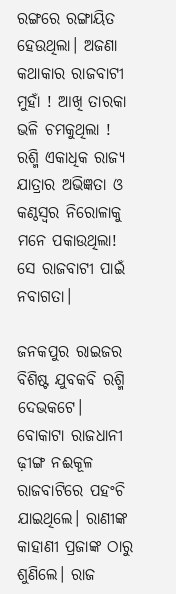ରଙ୍ଗରେ ରଙ୍ଗାୟିତ ହେଉଥିଲା। ଅଜଣା କଥାକାର ରାଜବାଟୀ ମୁହାଁ ! ଆଖି ତାରକା ଭଳି ଚମକୁଥିଲା ! ରଶ୍ମି ଏକାଧିକ ରାଜ୍ୟ ଯାତ୍ରାର ଅଭିଜ୍ଞତା ଓ କଣ୍ଠସ୍ୱର ନିରୋଳାକୁ ମନେ ପକାଉଥିଲା! ସେ ରାଜବାଟୀ ପାଇଁ ନବାଗତା।

ଜନକପୁର ରାଇଜର ବିଶିଷ୍ଟ ଯୁବକବି ରଶ୍ମି ଦେଭକଟେ। ବୋକାଟା ରାଜଧାନୀ ଢ଼ୀଙ୍ଗ ନଈକୂଳ ରାଜବାଟିରେ ପହଂଚି ଯାଇଥିଲେ। ରାଣୀଙ୍କ କାହାଣୀ ପ୍ରଜାଙ୍କ ଠାରୁ ଶୁଣିଲେ। ରାଜ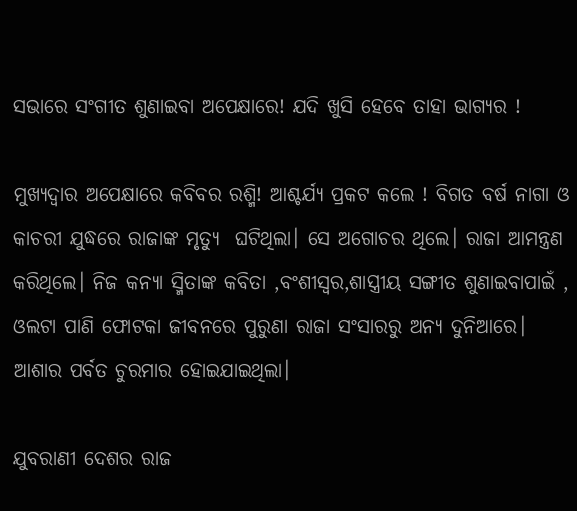ସଭାରେ ସଂଗୀତ ଶୁଣାଇବା ଅପେକ୍ଷାରେ! ଯଦି ଖୁସି ହେବେ ତାହା ଭାଗ୍ୟର !

ମୁଖ୍ୟଦ୍ୱାର ଅପେକ୍ଷାରେ କବିବର ରଶ୍ମି! ଆଶ୍ଚର୍ଯ୍ୟ ପ୍ରକଟ କଲେ ! ବିଗତ ବର୍ଷ ନାଗା ଓ କାଚରୀ ଯୁଦ୍ଧରେ ରାଜାଙ୍କ ମୃତ୍ୟୁ  ଘଟିଥିଲା। ସେ ଅଗୋଚର ଥିଲେ। ରାଜା ଆମନ୍ତ୍ରଣ କରିଥିଲେ। ନିଜ କନ୍ୟା ସ୍ମିତାଙ୍କ କବିତା ,ବଂଶୀସ୍ୱର,ଶାସ୍ତ୍ରୀୟ ସଙ୍ଗୀତ ଶୁଣାଇବାପାଇଁ , ଓଲଟା ପାଣି ଫୋଟକା ଜୀବନରେ ପୁରୁଣା ରାଜା ସଂସାରରୁ ଅନ୍ୟ ଦୁନିଆରେ। ଆଶାର ପର୍ବତ ଚୁରମାର ହୋଇଯାଇଥିଲା।

ଯୁବରାଣୀ ଦେଶର ରାଜ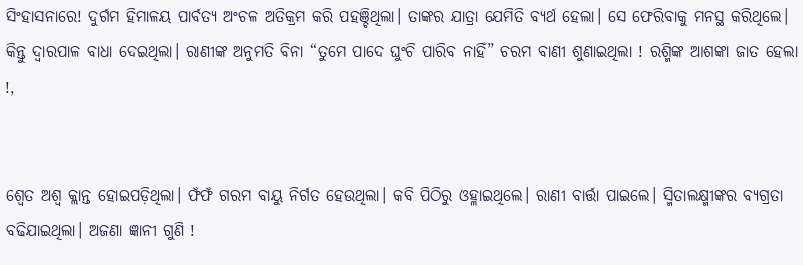ସିଂହାସନାରେ! ଦୁର୍ଗମ ହିମାଳୟ ପାର୍ବତ୍ୟ ଅଂଚଳ ଅତିକ୍ରମ କରି ପହଞ୍ଚିଥିଲା। ତାଙ୍କର ଯାତ୍ରା ଯେମିତି ବ୍ୟର୍ଥ ହେଲା। ସେ ଫେରିବାକୁ ମନସ୍ଥ କରିଥିଲେ। କିନ୍ତୁ ଦ୍ୱାରପାଳ ବାଧା ଦେଇଥିଲା। ରାଣୀଙ୍କ ଅନୁମତି ବିନା “ତୁମେ ପାଦେ ଘୁଂଚି ପାରିବ ନାହିଁ” ଚରମ ବାଣୀ ଶୁଣାଇଥିଲା ! ରଶ୍ମିଙ୍କ ଆଶଙ୍କା ଜାତ ହେଲା !,


ଶ୍ୱେତ ଅଶ୍ୱ କ୍ଲାନ୍ତ ହୋଇପଡ଼ିଥିଲା। ଫଁଫଁ ଗରମ ବାୟୁ ନିର୍ଗତ ହେଉଥିଲା। କବି ପିଠିରୁ ଓହ୍ଳାଇଥିଲେ। ରାଣୀ ବାର୍ତ୍ତା ପାଇଲେ। ସ୍ମିତାଲକ୍ଷ୍ମୀଙ୍କର ବ୍ୟଗ୍ରତା ବଢିଯାଇଥିଲା। ଅଜଣା ଜ୍ଞାନୀ ଗୁଣି !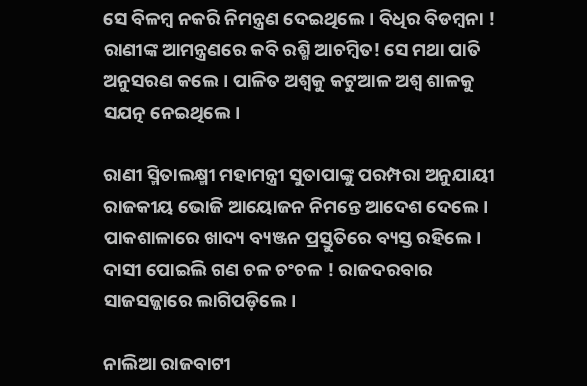ସେ ବିଳମ୍ବ ନକରି ନିମନ୍ତ୍ରଣ ଦେଇଥିଲେ। ବିଧିର ବିଡମ୍ବନା ! ରାଣୀଙ୍କ ଆମନ୍ତ୍ରଣରେ କବି ରଶ୍ମି ଆଚମ୍ବିତ! ସେ ମଥା ପାତି ଅନୁସରଣ କଲେ। ପାଳିତ ଅଶ୍ୱକୁ କଟୁଆଳ ଅଶ୍ୱ ଶାଳକୁ ସଯତ୍ନ ନେଇଥିଲେ।

ରାଣୀ ସ୍ମିତାଲକ୍ଷ୍ମୀ ମହାମନ୍ତ୍ରୀ ସୁତାପାଙ୍କୁ ପରମ୍ପରା ଅନୁଯାୟୀ ରାଜକୀୟ ଭୋଜି ଆୟୋଜନ ନିମନ୍ତେ ଆଦେଶ ଦେଲେ। ପାକଶାଳାରେ ଖାଦ୍ୟ ବ୍ୟଞ୍ଜନ ପ୍ରସ୍ତୁତିରେ ବ୍ୟସ୍ତ ରହିଲେ। ଦାସୀ ପୋଇଲି ଗଣ ଚଳ ଚଂଚଳ ! ରାଜଦରବାର ସାଜସଜ୍ଜାରେ ଲାଗିପଡ଼ିଲେ।

ନାଲିଆ ରାଜବାଟୀ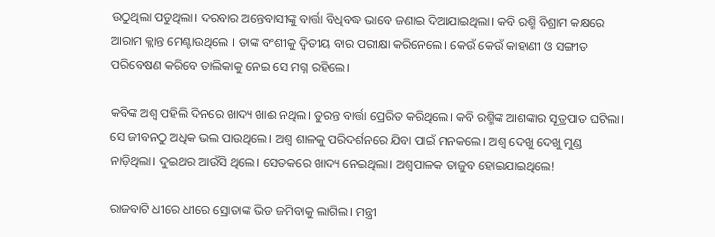ଉଠୁଥିଲା ପଡୁଥିଲା। ଦରବାର ଅନ୍ତେବାସୀଙ୍କୁ ବାର୍ତ୍ତା ବିଧିବଦ୍ଧ ଭାବେ ଜଣାଇ ଦିଆଯାଇଥିଲା। କବି ରଶ୍ମି ବିଶ୍ରାମ କକ୍ଷରେ ଆରାମ କ୍ଲାନ୍ତ ମେଣ୍ଟାଉଥିଲେ । ତାଙ୍କ ବଂଶୀକୁ ଦ୍ଵିତୀୟ ବାର ପରୀକ୍ଷା କରିନେଲେ। କେଉଁ କେଉଁ କାହାଣୀ ଓ ସଙ୍ଗୀତ ପରିବେଷଣ କରିବେ ତାଲିକାକୁ ନେଇ ସେ ମଗ୍ନ ରହିଲେ।

କବିଙ୍କ ଅଶ୍ୱ ପହିଲି ଦିନରେ ଖାଦ୍ୟ ଖାଈ ନଥିଲ। ତୁରନ୍ତ ବାର୍ତ୍ତା ପ୍ରେରିତ କରିଥିଲେ। କବି ରଶ୍ମିଙ୍କ ଆଶଙ୍କାର ସୂତ୍ରପାତ ଘଟିଲା। ସେ ଜୀବନଠୁ ଅଧିକ ଭଲ ପାଉଥିଲେ। ଅଶ୍ୱ ଶାଳକୁ ପରିଦର୍ଶନରେ ଯିବା ପାଇଁ ମନକଲେ। ଅଶ୍ୱ ଦେଖୁ ଦେଖୁ ମୁଣ୍ଡ ନାଡ଼ିଥିଲା। ଦୁଇଥର ଆଉଁସି ଥିଲେ। ସେତକରେ ଖାଦ୍ୟ ନେଇଥିଲା। ଅଶ୍ୱପାଳକ ତାଜୁବ ହୋଇଯାଇଥିଲେ!

ରାଜବାଟି ଧୀରେ ଧୀରେ ସ୍ରୋତାଙ୍କ ଭିଡ ଜମିବାକୁ ଲାଗିଲ। ମନ୍ତ୍ରୀ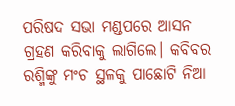ପରିଷଦ ସଭା ମଣ୍ଡପରେ ଆସନ ଗ୍ରହଣ କରିବାକୁ ଲାଗିଲେ। କବିବର ରଶ୍ମିଙ୍କୁ ମଂଚ ସ୍ଥଳକୁ ପାଛୋଟି ନିଆ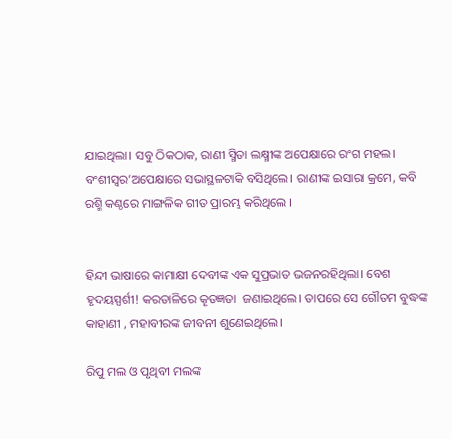ଯାଇଥିଲା। ସବୁ ଠିକଠାକ, ରାଣୀ ସ୍ମିତା ଲକ୍ଷ୍ମୀଙ୍କ ଅପେକ୍ଷାରେ ରଂଗ ମହଲ। ବଂଶୀସ୍ୱର’ଅପେକ୍ଷାରେ ସଭାସ୍ଥଳଟାକି ବସିଥିଲେ। ରାଣୀଙ୍କ ଇସାରା କ୍ରମେ, କବି ରଶ୍ମି କଣ୍ଠରେ ମାଙ୍ଗଳିକ ଗୀତ ପ୍ରାରମ୍ଭ କରିଥିଲେ ।


ହିନ୍ଦୀ ଭାଷାରେ କାମାକ୍ଷୀ ଦେବୀଙ୍କ ଏକ ସୁପ୍ରଭାତ ଭଜନରହିଥିଲା। ବେଶ ହୃଦୟସ୍ପର୍ଶୀ! କରତାଳିରେ କୄତଜ୍ଞତା  ଜଣାଇଥିଲେ। ତାପରେ ସେ ଗୌତମ ବୁଦ୍ଧଙ୍କ କାହାଣୀ , ମହାବୀରଙ୍କ ଜୀବନୀ ଶୁଣେଇଥିଲେ।

ରିପୁ ମଲ ଓ ପୃଥିବୀ ମଲଙ୍କ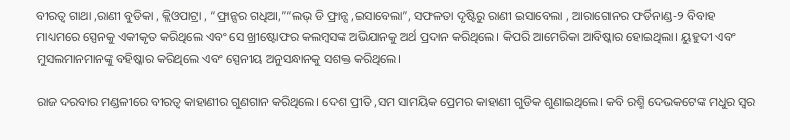ବୀରତ୍ୱ ଗାଥା ,ରାଣୀ ବୁଡିକା , କ୍ଲିଓପାଟ୍ରା , “ଫ୍ରାନ୍ସର ଗଧିଆ,”“ଲଭ୍ ଡି ଫ୍ରାନ୍ସ ,ଇସାବେଲା”, ସଫଳତା ଦୃଷ୍ଟିରୁ ରାଣୀ ଇସାବେଲା , ଆରାଗୋନର ଫର୍ଡିନାଣ୍ଡ-୨ ବିବାହ ମାଧ୍ୟମରେ ସ୍ପେନକୁ ଏକୀକୃତ କରିଥିଲେ ଏବଂ ସେ ଖ୍ରୀଷ୍ଟୋଫର କଲମ୍ବସଙ୍କ ଅଭିଯାନକୁ ଅର୍ଥ ପ୍ରଦାନ କରିଥିଲେ। କିପରି ଆମେରିକା ଆବିଷ୍କାର ହୋଇଥିଲା। ୟୁହୁଦୀ ଏବଂ ମୁସଲମାନମାନଙ୍କୁ ବହିଷ୍କାର କରିଥିଲେ ଏବଂ ସ୍ପେନୀୟ ଅନୁସନ୍ଧାନକୁ ସଶକ୍ତ କରିଥିଲେ।

ରାଜ ଦରବାର ମଣ୍ଡଳୀରେ ବୀରତ୍ୱ କାହାଣୀର ଗୁଣଗାନ କରିଥିଲେ। ଦେଶ ପ୍ରୀତି ,ସମ ସାମୟିକ ପ୍ରେମର କାହାଣୀ ଗୁଡିକ ଶୁଣାଇଥିଲେ। କବି ରଶ୍ମି ଦେଭକଟେଙ୍କ ମଧୁର ସ୍ୱର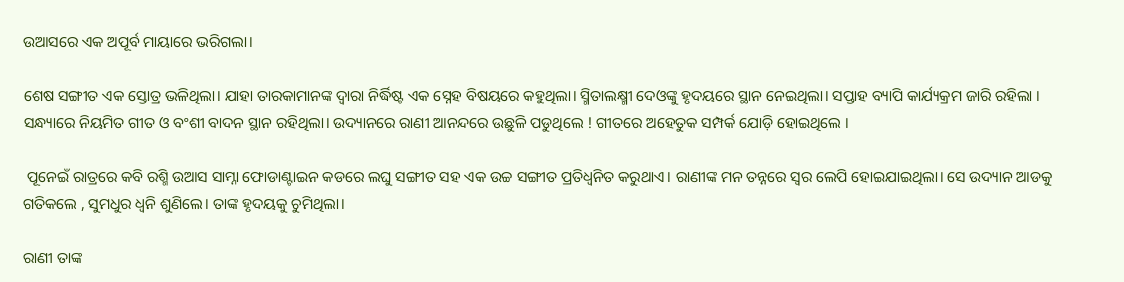ଉଆସରେ ଏକ ଅପୂର୍ବ ମାୟାରେ ଭରିଗଲା।

ଶେଷ ସଙ୍ଗୀତ ଏକ ସ୍ତୋତ୍ର ଭଳିଥିଲା। ଯାହା ତାରକାମାନଙ୍କ ଦ୍ୱାରା ନିର୍ଦ୍ଧିଷ୍ଟ ଏକ ସ୍ନେହ ବିଷୟରେ କହୁଥିଲା। ସ୍ମିତାଲକ୍ଷ୍ମୀ ଦେଓଙ୍କୁ ହୃଦୟରେ ସ୍ଥାନ ନେଇଥିଲା। ସପ୍ତାହ ବ୍ୟାପି କାର୍ଯ୍ୟକ୍ରମ ଜାରି ରହିଲା । ସନ୍ଧ୍ୟାରେ ନିୟମିତ ଗୀତ ଓ ବଂଶୀ ବାଦନ ସ୍ଥାନ ରହିଥିଲା। ଉଦ୍ୟାନରେ ରାଣୀ ଆନନ୍ଦରେ ଉଛୁଳି ପଡୁଥିଲେ ! ଗୀତରେ ଅହେତୁକ ସମ୍ପର୍କ ଯୋଡ଼ି ହୋଇଥିଲେ ।

 ପୂନେଇଁ ରାତ୍ରରେ କବି ରଶ୍ମି ଉଆସ ସାମ୍ନା ଫୋଡାଣ୍ଟାଇନ କଡରେ ଲଘୁ ସଙ୍ଗୀତ ସହ ଏକ ଉଚ୍ଚ ସଙ୍ଗୀତ ପ୍ରତିଧ୍ୱନିତ କରୁଥାଏ। ରାଣୀଙ୍କ ମନ ତନ୍ନରେ ସ୍ୱର ଲେପି ହୋଇଯାଇଥିଲା। ସେ ଉଦ୍ୟାନ ଆଡକୁ ଗତିକଲେ , ସୁମଧୁର ଧ୍ୱନି ଶୁଣିଲେ। ତାଙ୍କ ହୃଦୟକୁ ଚୁମିଥିଲା।

ରାଣୀ ତାଙ୍କ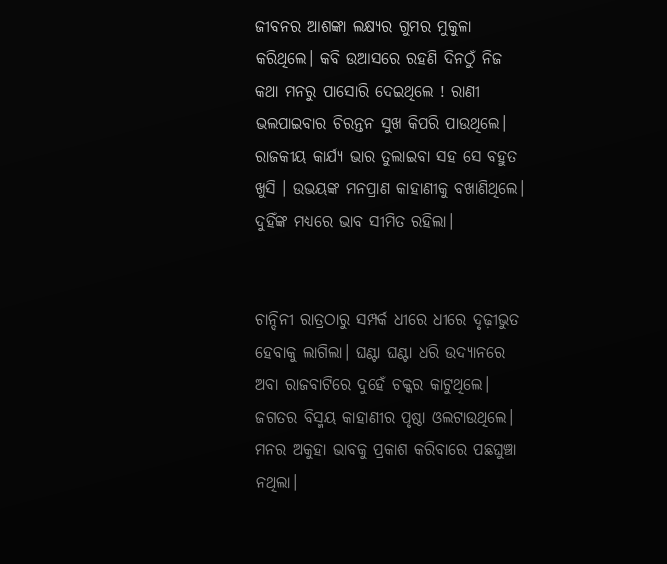ଜୀବନର ଆଶଙ୍କା ଲକ୍ଷ୍ୟର ଗୁମର ମୁକୁଳା କରିଥିଲେ। କବି ଉଆସରେ ରହଣି ଦିନଠୁଁ ନିଜ କଥା ମନରୁ ପାସୋରି ଦେଇଥିଲେ ! ରାଣୀ ଭଲପାଇବାର ଚିରନ୍ତନ ସୁଖ କିପରି ପାଉଥିଲେ। ରାଜକୀୟ କାର୍ଯ୍ୟ ଭାର ତୁଲାଇବା ସହ ସେ ବହୁତ ଖୁସି । ଉଭୟଙ୍କ ମନପ୍ରାଣ କାହାଣୀକୁ ବଖାଣିଥିଲେ। ଦୁହିଁଙ୍କ ମଧ୍ୟରେ ଭାବ ସୀମିତ ରହିଲା।


ଚାନ୍ଦିନୀ ରାତ୍ରଠାରୁ ସମ୍ପର୍କ ଧୀରେ ଧୀରେ ଦୃଢ଼ୀଭୁତ ହେବାକୁ ଲାଗିଲା। ଘଣ୍ଟା ଘଣ୍ଟା ଧରି ଉଦ୍ୟାନରେ ଅବା ରାଜବାଟିରେ ଦୁହେଁ ଚକ୍କର କାଟୁଥିଲେ। ଜଗତର ବିସ୍ମୟ କାହାଣୀର ପୃଷ୍ଠା ଓଲଟାଉଥିଲେ। ମନର ଅକୁହା ଭାବକୁ ପ୍ରକାଶ କରିବାରେ ପଛଘୁଞ୍ଚା ନଥିଲା।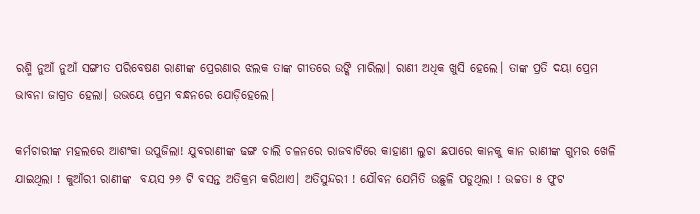ରଶ୍ମି ନୁଆଁ ନୁଆଁ ସଙ୍ଗୀତ ପରିବେଷଣ ରାଣୀଙ୍କ ପ୍ରେରଣାର ଝଲକ ତାଙ୍କ ଗୀତରେ ଉଙ୍କି ମାରିଲା। ରାଣୀ ଅଧିକ ଖୁସି ହେଲେ। ତାଙ୍କ ପ୍ରତି ଦୟା ପ୍ରେମ ଭାବନା ଜାଗ୍ରତ ହେଲା। ଉଭୟେ ପ୍ରେମ ବନ୍ଧନରେ ଯୋଡ଼ିହେଲେ।

କର୍ମଚାରୀଙ୍କ ମହଲରେ ଆଶଂକା ଉପୁଜିଲା! ଯୁବରାଣୀଙ୍କ ଢଙ୍ଗ ଚାଲି ଚଳନରେ ରାଜବାଟିରେ କାହାଣୀ ଲୁଚା ଛପାରେ କାନକୁ କାନ ରାଣୀଙ୍କ ଗୁମର ଖେଳି ଯାଇଥିଲା ! କୁଆଁରୀ ରାଣୀଙ୍କ  ବୟସ ୨୬ ଟି ବସନ୍ତ ଅତିକ୍ରମ କରିଥାଏ। ଅତିସୁନ୍ଦରୀ ! ଯୌବନ ଯେମିତି ଉଛୁଳି ପଡୁଥିଲା ! ଉଚ୍ଚତା ୫ ଫୁଟ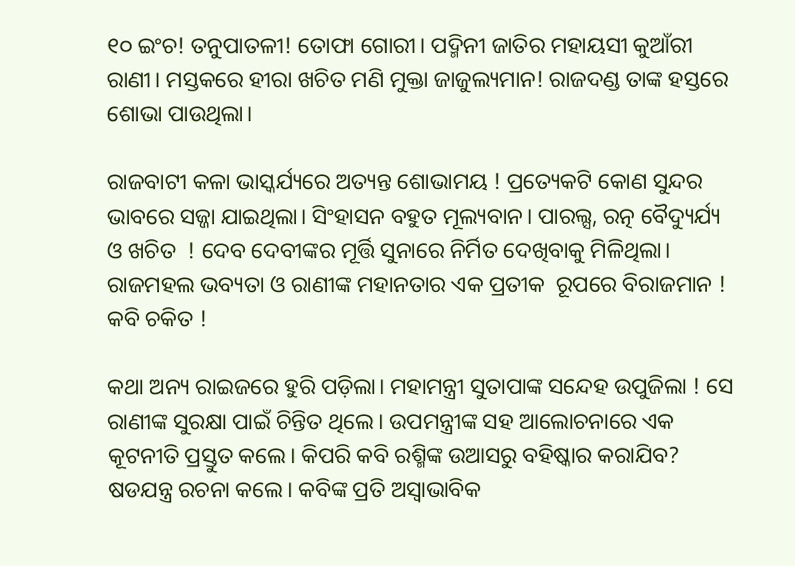୧୦ ଇଂଚ! ତନୁପାତଳୀ! ତୋଫା ଗୋରୀ। ପଦ୍ମିନୀ ଜାତିର ମହାୟସୀ କୁଆଁରୀ ରାଣୀ। ମସ୍ତକରେ ହୀରା ଖଚିତ ମଣି ମୁକ୍ତା ଜାଜୁଲ୍ୟମାନ! ରାଜଦଣ୍ଡ ତାଙ୍କ ହସ୍ତରେ ଶୋଭା ପାଉଥିଲା।

ରାଜବାଟୀ କଳା ଭାସ୍କର୍ଯ୍ୟରେ ଅତ୍ୟନ୍ତ ଶୋଭାମୟ ! ପ୍ରତ୍ୟେକଟି କୋଣ ସୁନ୍ଦର ଭାବରେ ସଜ୍ଜା ଯାଇଥିଲା। ସିଂହାସନ ବହୁତ ମୂଲ୍ୟବାନ। ପାରଲ୍ସ, ରତ୍ନ ବୈଦ୍ୟୁର୍ଯ୍ୟ ଓ ଖଚିତ  ! ଦେବ ଦେବୀଙ୍କର ମୂର୍ତ୍ତି ସୁନାରେ ନିର୍ମିତ ଦେଖିବାକୁ ମିଳିଥିଲା। ରାଜମହଲ ଭବ୍ୟତା ଓ ରାଣୀଙ୍କ ମହାନତାର ଏକ ପ୍ରତୀକ  ରୂପରେ ବିରାଜମାନ ! କବି ଚକିତ !

କଥା ଅନ୍ୟ ରାଇଜରେ ହୁରି ପଡ଼ିଲା। ମହାମନ୍ତ୍ରୀ ସୁତାପାଙ୍କ ସନ୍ଦେହ ଉପୁଜିଲା ! ସେ ରାଣୀଙ୍କ ସୁରକ୍ଷା ପାଇଁ ଚିନ୍ତିତ ଥିଲେ। ଉପମନ୍ତ୍ରୀଙ୍କ ସହ ଆଲୋଚନାରେ ଏକ କୂଟନୀତି ପ୍ରସ୍ତୁତ କଲେ। କିପରି କବି ରଶ୍ମିଙ୍କ ଉଆସରୁ ବହିଷ୍କାର କରାଯିବ? ଷଡଯନ୍ତ୍ର ରଚନା କଲେ। କବିଙ୍କ ପ୍ରତି ଅସ୍ୱାଭାବିକ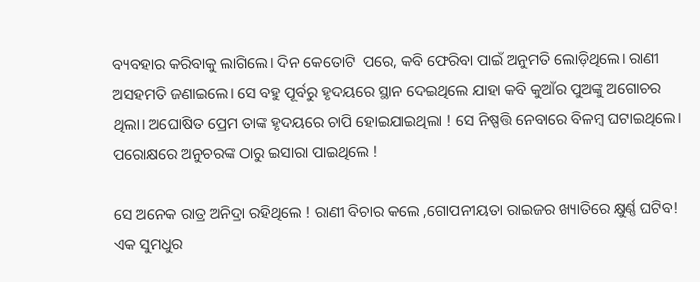ବ୍ୟବହାର କରିବାକୁ ଲାଗିଲେ। ଦିନ କେତୋଟି  ପରେ, କବି ଫେରିବା ପାଇଁ ଅନୁମତି ଲୋଡ଼ିଥିଲେ। ରାଣୀ ଅସହମତି ଜଣାଇଲେ। ସେ ବହୁ ପୂର୍ବରୁ ହୃଦୟରେ ସ୍ଥାନ ଦେଇଥିଲେ ଯାହା କବି କୁଆଁର ପୁଅଙ୍କୁ ଅଗୋଚର ଥିଲା। ଅଘୋଷିତ ପ୍ରେମ ତାଙ୍କ ହୃଦୟରେ ଚାପି ହୋଇଯାଇଥିଲା ! ସେ ନିଷ୍ପତ୍ତି ନେବାରେ ବିଳମ୍ବ ଘଟାଇଥିଲେ। ପରୋକ୍ଷରେ ଅନୁଚରଙ୍କ ଠାରୁ ଇସାରା ପାଇଥିଲେ !

ସେ ଅନେକ ରାତ୍ର ଅନିଦ୍ରା ରହିଥିଲେ ! ରାଣୀ ବିଚାର କଲେ ,ଗୋପନୀୟତା ରାଇଜର ଖ୍ୟାତିରେ କ୍ଷୁର୍ଣ୍ଣ ଘଟିବ! ଏକ ସୁମଧୁର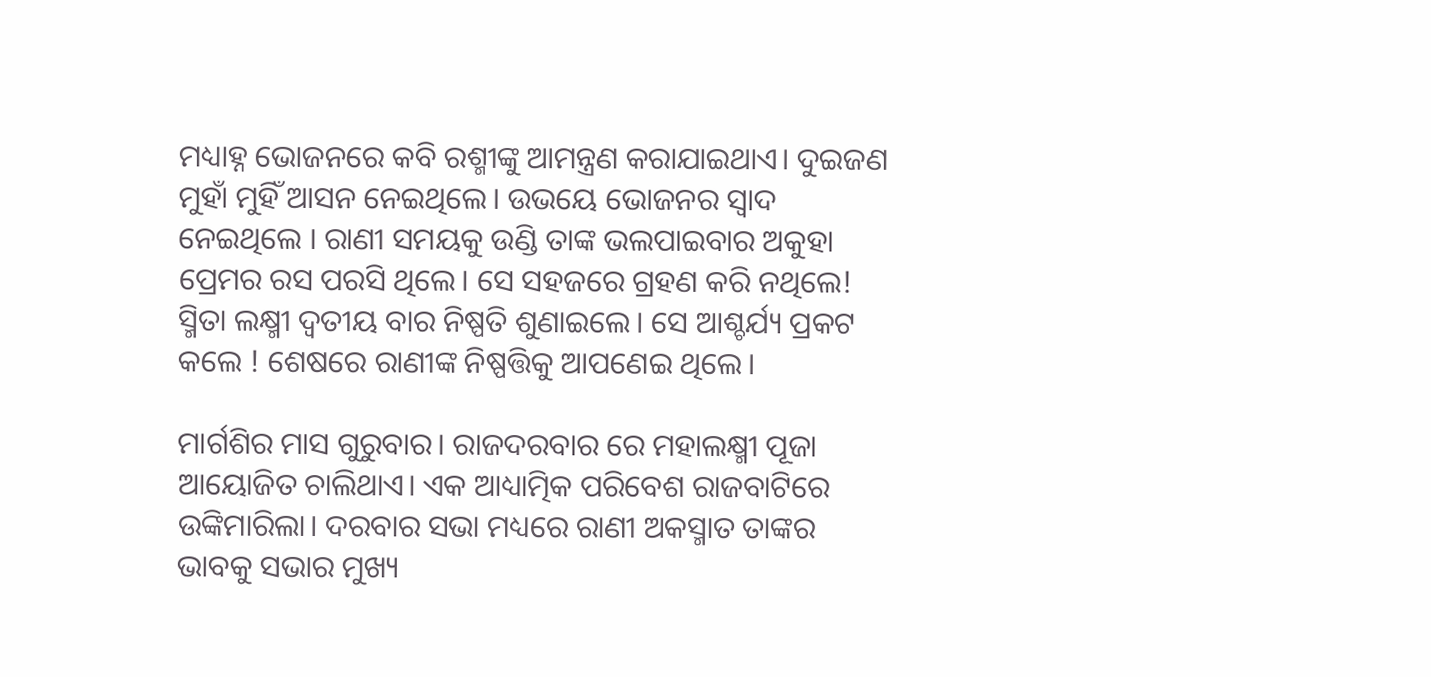ମଧ୍ୟାହ୍ନ ଭୋଜନରେ କବି ରଶ୍ମୀଙ୍କୁ ଆମନ୍ତ୍ରଣ କରାଯାଇଥାଏ। ଦୁଇଜଣ ମୁହାଁ ମୁହିଁ ଆସନ ନେଇଥିଲେ। ଉଭୟେ ଭୋଜନର ସ୍ୱାଦ ନେଇଥିଲେ । ରାଣୀ ସମୟକୁ ଉଣ୍ଡି ତାଙ୍କ ଭଲପାଇବାର ଅକୁହା ପ୍ରେମର ରସ ପରସି ଥିଲେ। ସେ ସହଜରେ ଗ୍ରହଣ କରି ନଥିଲେ! ସ୍ମିତା ଲକ୍ଷ୍ମୀ ଦ୍ୱତୀୟ ବାର ନିଷ୍ପତି ଶୁଣାଇଲେ। ସେ ଆଶ୍ଚର୍ଯ୍ୟ ପ୍ରକଟ କଲେ ! ଶେଷରେ ରାଣୀଙ୍କ ନିଷ୍ପତ୍ତିକୁ ଆପଣେଇ ଥିଲେ।

ମାର୍ଗଶିର ମାସ ଗୁରୁବାର। ରାଜଦରବାର ରେ ମହାଲକ୍ଷ୍ମୀ ପୂଜା ଆୟୋଜିତ ଚାଲିଥାଏ। ଏକ ଆଧ୍ୟାତ୍ମିକ ପରିବେଶ ରାଜବାଟିରେ ଉଙ୍କିମାରିଲା। ଦରବାର ସଭା ମଧ୍ୟରେ ରାଣୀ ଅକସ୍ମାତ ତାଙ୍କର ଭାବକୁ ସଭାର ମୁଖ୍ୟ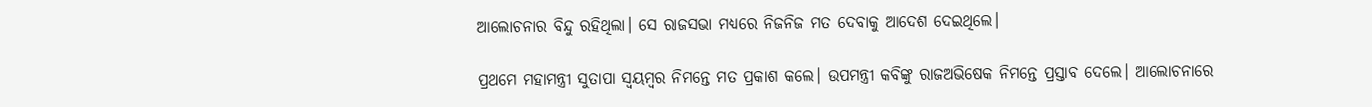ଆଲୋଚନାର ବିନ୍ଦୁ ରହିଥିଲା। ସେ ରାଜସଭା ମଧ୍ୟରେ ନିଜନିଜ ମତ ଦେବାକୁ ଆଦେଶ ଦେଇଥିଲେ।

ପ୍ରଥମେ ମହାମନ୍ତ୍ରୀ ସୁତାପା ସ୍ଵୟମ୍ବର ନିମନ୍ତେ ମତ ପ୍ରକାଶ କଲେ। ଉପମନ୍ତ୍ରୀ କବିଙ୍କୁ ରାଜଅଭିଷେକ ନିମନ୍ତେ ପ୍ରସ୍ତାବ ଦେଲେ। ଆଲୋଚନାରେ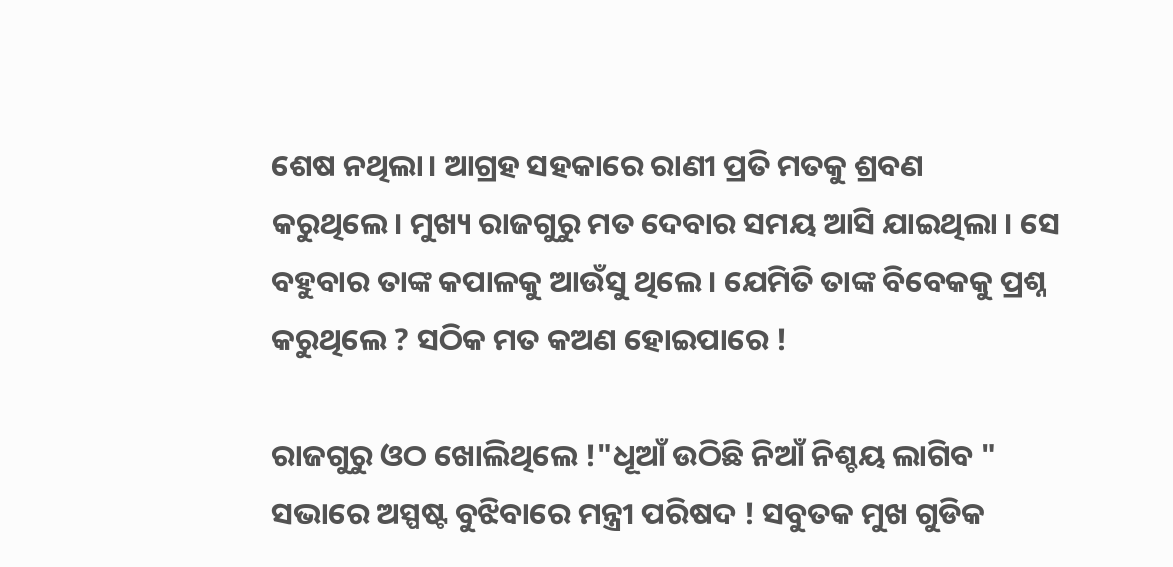ଶେଷ ନଥିଲା। ଆଗ୍ରହ ସହକାରେ ରାଣୀ ପ୍ରତି ମତକୁ ଶ୍ରବଣ କରୁଥିଲେ। ମୁଖ୍ୟ ରାଜଗୁରୁ ମତ ଦେବାର ସମୟ ଆସି ଯାଇଥିଲା । ସେ ବହୁବାର ତାଙ୍କ କପାଳକୁ ଆଉଁସୁ ଥିଲେ। ଯେମିତି ତାଙ୍କ ବିବେକକୁ ପ୍ରଶ୍ନ କରୁଥିଲେ ? ସଠିକ ମତ କଅଣ ହୋଇପାରେ !

ରାଜଗୁରୁ ଓଠ ଖୋଲିଥିଲେ !"ଧୂଆଁ ଉଠିଛି ନିଆଁ ନିଶ୍ଚୟ ଲାଗିବ " ସଭାରେ ଅସ୍ପଷ୍ଟ ବୁଝିବାରେ ମନ୍ତ୍ରୀ ପରିଷଦ ! ସବୁତକ ମୁଖ ଗୁଡିକ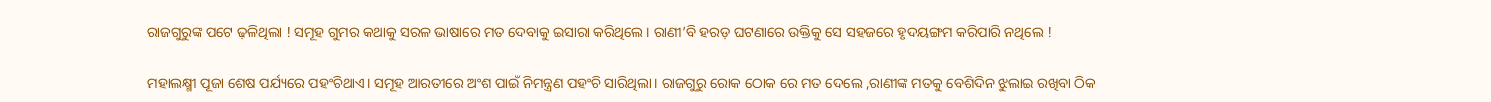ରାଜଗୁରୁଙ୍କ ପଟେ ଢ଼ଳିଥିଲା ! ସମୂହ ଗୁମର କଥାକୁ ସରଳ ଭାଷାରେ ମତ ଦେବାକୁ ଇସାରା କରିଥିଲେ। ରାଣୀ’ବି ହରଡ଼ ଘଟଣାରେ ଉକ୍ତିକୁ ସେ ସହଜରେ ହୃଦୟଙ୍ଗମ କରିପାରି ନଥିଲେ !

ମହାଲକ୍ଷ୍ମୀ ପୂଜା ଶେଷ ପର୍ଯ୍ୟରେ ପହଂଚିଥାଏ। ସମୂହ ଆରତୀରେ ଅଂଶ ପାଇଁ ନିମନ୍ତ୍ରଣ ପହଂଚି ସାରିଥିଲା। ରାଜଗୁରୁ ରୋକ ଠୋକ ରେ ମତ ଦେଲେ ,ରାଣୀଙ୍କ ମତକୁ ବେଶିଦିନ ଝୁଲାଇ ରଖିବା ଠିକ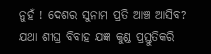ନୁହଁ ! ଦେଶର ସୁନାମ ପ୍ରତି ଆଞ୍ଚ ଆସିବ? ଯଥା ଶୀଘ୍ର ବିବାହ ଯଜ୍ଞ କୁଣ୍ଡ ପ୍ରସ୍ତୁତିକରି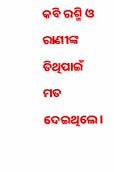କବି ରଶ୍ମି ଓ ରାଣୀଙ୍କ ତିଥିପାଇଁ ମତ ଦେଇଥିଲେ।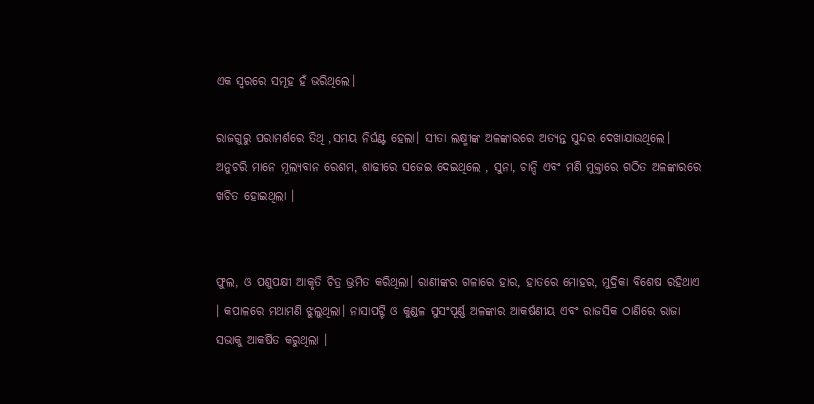ଏକ ସ୍ୱରରେ ସମୂହ ହଁ ଭରିଥିଲେ।

ରାଜଗୁରୁ ପରାମର୍ଶରେ ତିଥି ,ସମୟ ନିର୍ଘଣ୍ଟ ହେଲା। ସୀତା ଲକ୍ଷ୍ମୀଙ୍କ ଅଳଙ୍କାରରେ ଅତ୍ୟନ୍ତ ସୁନ୍ଦର ଦେଖାଯାଉଥିଲେ। ଅନୁଚରି ମାନେ ମୂଲ୍ୟବାନ ରେଶମ, ଶାଢୀରେ ସଜେଇ ଦେଇଥିଲେ , ସୁନା, ଚାନ୍ଦି ଏବଂ ମଣି ମୁକ୍ତାରେ ଗଠିତ ଅଳଙ୍କାରରେ ଖଚିତ ହୋଇଥିଲା ।


ଫୁଲ, ଓ ପଶୁପକ୍ଷୀ ଆକୃତି ଚିତ୍ର ଭ୍ରମିତ କରିଥିଲା। ରାଣୀଙ୍କର ଗଳାରେ ହାର, ହାତରେ ମୋହର, ମୁଦ୍ରିକା ବିଶେଷ ରହିଥାଏ । କପାଳରେ ମଥାମଣି ଝୁଲୁଥିଲା। ନାସାପଟ୍ଟି ଓ କୁଣ୍ଡଳ ସୁସଂପୂର୍ଣ୍ଣ ଅଳଙ୍କାର ଆକର୍ଷଣୀୟ ଏବଂ ରାଜସିକ ଠାଣିରେ ରାଜା ସଭାକୁ ଆକର୍ଷିତ କରୁଥିଲା ।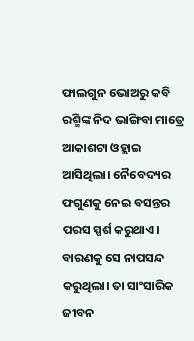ଫାଲଗୁନ ଭୋଅରୁ କବି ରଶ୍ମିଙ୍କ ନିଦ ଭାଙ୍ଗିବା ମାତ୍ରେ ଆକାଶଟା ଓହ୍ଲାଇ ଆସିଥିଲା। ନୈବେଦ୍ୟର ଫଗୁଣକୁ ନେଇ ବସନ୍ତର ପରସ ସ୍ପର୍ଶ କରୁଥାଏ। ବାରଣକୁ ସେ ନାପସନ୍ଦ କରୁଥିଲା। ତା ସାଂସାରିକ ଜୀବନ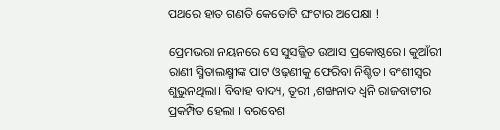ପଥରେ ହାତ ଗଣତି କେତୋଟି ଘଂଟାର ଅପେକ୍ଷା !

ପ୍ରେମଭରା ନୟନରେ ସେ ସୁସଜ୍ଜିତ ଉଆସ ପ୍ରକୋଷ୍ଠରେ। କୁଆଁରୀ ରାଣୀ ସ୍ମିତାଲକ୍ଷ୍ମୀଙ୍କ ପାଟ ଓଢ଼ଣୀକୁ ଫେରିବା ନିଶ୍ଚିତ। ବଂଶୀସ୍ୱର ଶୁଭୁନଥିଲା। ବିବାହ ବାଦ୍ୟ, ତୂରୀ ,ଶଙ୍ଖନାଦ ଧ୍ୱନି ରାଜବାଟୀର ପ୍ରକମ୍ପିତ ହେଲା । ବରବେଶ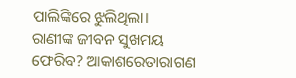ପାଲିଙ୍କିରେ ଝୁଲିଥିଲା।
ରାଣୀଙ୍କ ଜୀବନ ସୁଖମୟ ଫେରିବ? ଆକାଶରେତାରାଗଣ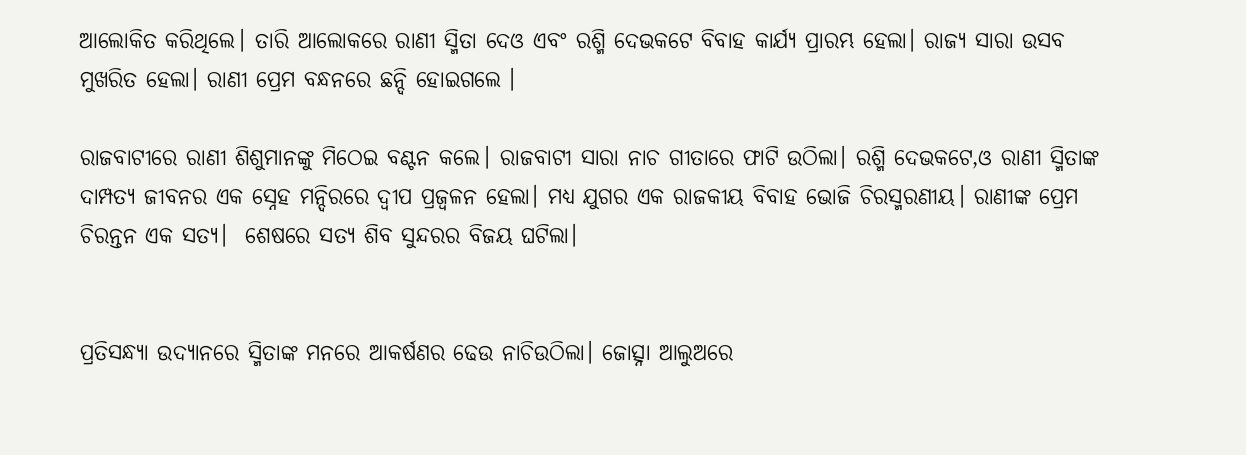ଆଲୋକିତ କରିଥିଲେ। ତାରି ଆଲୋକରେ ରାଣୀ ସ୍ମିତା ଦେଓ ଏବଂ ରଶ୍ମି ଦେଭକଟେ ବିବାହ କାର୍ଯ୍ୟ ପ୍ରାରମ୍ଭ ହେଲା। ରାଜ୍ୟ ସାରା ଉସବ ମୁଖରିତ ହେଲା। ରାଣୀ ପ୍ରେମ ବନ୍ଧନରେ ଛନ୍ଦି ହୋଇଗଲେ ।

ରାଜବାଟୀରେ ରାଣୀ ଶିଶୁମାନଙ୍କୁ ମିଠେଇ ବଣ୍ଟନ କଲେ। ରାଜବାଟୀ ସାରା ନାଚ ଗୀତାରେ ଫାଟି ଉଠିଲା। ରଶ୍ମି ଦେଭକଟେ,ଓ ରାଣୀ ସ୍ମିତାଙ୍କ ଦାମ୍ପତ୍ୟ ଜୀବନର ଏକ ସ୍ନେହ ମନ୍ଦିରରେ ଦ୍ବୀପ ପ୍ରଜ୍ବଳନ ହେଲା। ମଧ୍ୟ ଯୁଗର ଏକ ରାଜକୀୟ ବିବାହ ଭୋଜି ଚିରସ୍ମରଣୀୟ। ରାଣୀଙ୍କ ପ୍ରେମ ଚିରନ୍ତନ ଏକ ସତ୍ୟ।  ଶେଷରେ ସତ୍ୟ ଶିବ ସୁନ୍ଦରର ବିଜୟ ଘଟିଲା।


ପ୍ରତିସନ୍ଧ୍ୟା ଉଦ୍ୟାନରେ ସ୍ମିତାଙ୍କ ମନରେ ଆକର୍ଷଣର ଢେଉ ନାଚିଉଠିଲା। ଜୋତ୍ସ୍ନା ଆଲୁଅରେ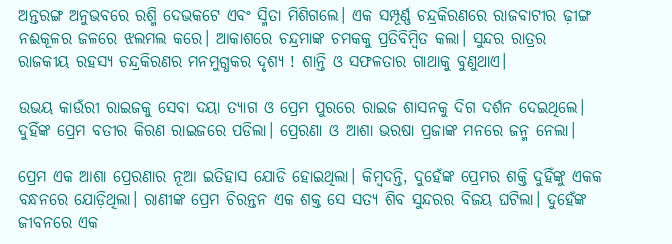ଅନ୍ତରଙ୍ଗ ଅନୁଭବରେ ରଶ୍ମି ଦେଭକଟେ ଏବଂ ସ୍ମିତା ମିଶିଗଲେ। ଏକ ସମ୍ପୂର୍ଣ୍ଣ ଚନ୍ଦ୍ରକିରଣରେ ରାଜବାଟୀର ଢ଼ୀଙ୍ଗ ନଈକୂଳର ଜଳରେ ଝଲମଲ କରେ। ଆକାଶରେ ଚନ୍ଦ୍ରମାଙ୍କ ଚମକକୁ ପ୍ରତିବିମ୍ବିତ କଲା। ସୁନ୍ଦର ରାତ୍ରର ରାଜକୀୟ ରହସ୍ୟ ଚନ୍ଦ୍ରକିରଣର ମନମୁଗ୍ଧକର ଦୃଶ୍ୟ ! ଶାନ୍ତି ଓ ସଫଳତାର ଗାଥାକୁ ବୁଣୁଥାଏ।

ଉଭୟ କାଉଁରୀ ରାଇଜକୁ ସେବା ଦୟା ତ୍ୟାଗ ଓ ପ୍ରେମ ପୁରରେ ରାଇଜ ଶାସନକୁ ଦିଗ ଦର୍ଶନ ଦେଇଥିଲେ। ଦୁହିଁଙ୍କ ପ୍ରେମ ବତୀର କିରଣ ରାଇଜରେ ପଡିଲା। ପ୍ରେରଣା ଓ ଆଶା ଭରଷା ପ୍ରଜାଙ୍କ ମନରେ ଜନ୍ମ ନେଲା।

ପ୍ରେମ ଏକ ଆଶା ପ୍ରେରଣାର ନୂଆ ଇତିହାସ ଯୋଡି ହୋଇଥିଲା। କିମ୍ବଦନ୍ତି, ଦୁହେଁଙ୍କ ପ୍ରେମର ଶକ୍ତି ଦୁହିଁଙ୍କୁ ଏକକ ବନ୍ଧନରେ ଯୋଡ଼ିଥିଲା। ରାଣୀଙ୍କ ପ୍ରେମ ଚିରନ୍ତନ ଏକ ଶକ୍ତ ସେ ସତ୍ୟ ଶିବ ସୁନ୍ଦରର ବିଜୟ ଘଟିଲା। ଦୁହେଁଙ୍କ ଜୀବନରେ ଏକ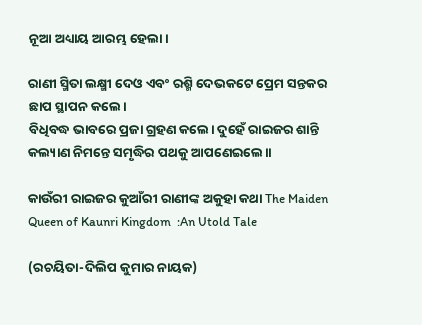ନୂଆ ଅଧ୍ୟାୟ ଆରମ୍ଭ ହେଲା।

ରାଣୀ ସ୍ମିତା ଲକ୍ଷ୍ମୀ ଦେଓ ଏବଂ ରଶ୍ମି ଦେଭକଟେ ପ୍ରେମ ସନ୍ତକର ଛାପ ସ୍ଥାପନ କଲେ।
ବିଧିବଦ୍ଧ ଭାବରେ ପ୍ରଜା ଗ୍ରହଣ କଲେ। ଦୁହେଁ ରାଇଜର ଶାନ୍ତି କଲ୍ୟାଣ ନିମନ୍ତେ ସମୃଦ୍ଧିର ପଥକୁ ଆପଣେଇଲେ।।

କାଉଁରୀ ରାଇଜର କୁଆଁରୀ ରାଣୀଙ୍କ ଅକୁହା କଥା The Maiden Queen of Kaunri Kingdom  :An Utold Tale

(ରଚୟିତା-ଦିଲିପ କୁମାର ନାୟକ)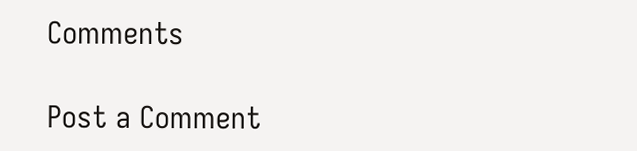Comments

Post a Comment